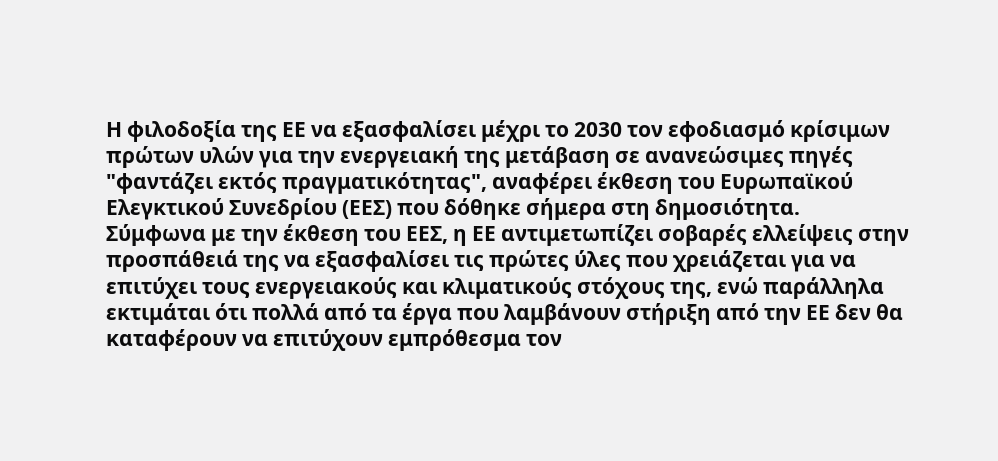Η φιλοδοξία της ΕΕ να εξασφαλίσει μέχρι το 2030 τον εφοδιασμό κρίσιμων πρώτων υλών για την ενεργειακή της μετάβαση σε ανανεώσιμες πηγές "φαντάζει εκτός πραγματικότητας", αναφέρει έκθεση του Ευρωπαϊκού Ελεγκτικού Συνεδρίου (ΕΕΣ) που δόθηκε σήμερα στη δημοσιότητα.
Σύμφωνα με την έκθεση του ΕΕΣ, η ΕΕ αντιμετωπίζει σοβαρές ελλείψεις στην προσπάθειά της να εξασφαλίσει τις πρώτες ύλες που χρειάζεται για να επιτύχει τους ενεργειακούς και κλιματικούς στόχους της, ενώ παράλληλα εκτιμάται ότι πολλά από τα έργα που λαμβάνουν στήριξη από την ΕΕ δεν θα καταφέρουν να επιτύχουν εμπρόθεσμα τον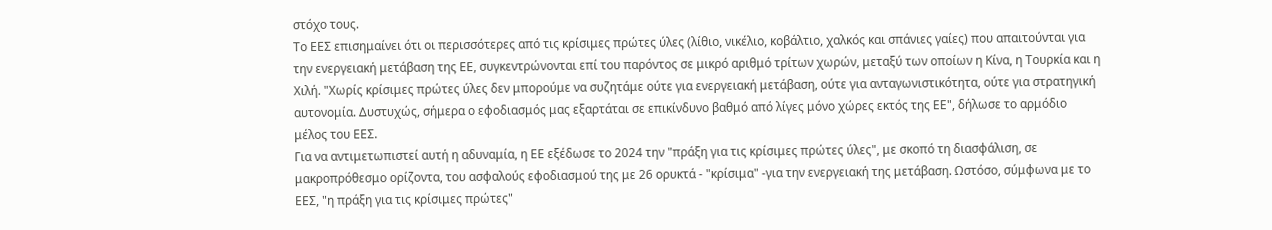στόχο τους.
Το ΕΕΣ επισημαίνει ότι οι περισσότερες από τις κρίσιμες πρώτες ύλες (λίθιο, νικέλιο, κοβάλτιο, χαλκός και σπάνιες γαίες) που απαιτούνται για την ενεργειακή μετάβαση της ΕΕ, συγκεντρώνονται επί του παρόντος σε μικρό αριθμό τρίτων χωρών, μεταξύ των οποίων η Κίνα, η Τουρκία και η Χιλή. "Χωρίς κρίσιμες πρώτες ύλες δεν μπορούμε να συζητάμε ούτε για ενεργειακή μετάβαση, ούτε για ανταγωνιστικότητα, ούτε για στρατηγική αυτονομία. Δυστυχώς, σήμερα ο εφοδιασμός μας εξαρτάται σε επικίνδυνο βαθμό από λίγες μόνο χώρες εκτός της ΕΕ", δήλωσε το αρμόδιο μέλος του ΕΕΣ.
Για να αντιμετωπιστεί αυτή η αδυναμία, η ΕΕ εξέδωσε το 2024 την "πράξη για τις κρίσιμες πρώτες ύλες", με σκοπό τη διασφάλιση, σε μακροπρόθεσμο ορίζοντα, του ασφαλούς εφοδιασμού της με 26 ορυκτά - "κρίσιμα" -για την ενεργειακή της μετάβαση. Ωστόσο, σύμφωνα με το ΕΕΣ, "η πράξη για τις κρίσιμες πρώτες"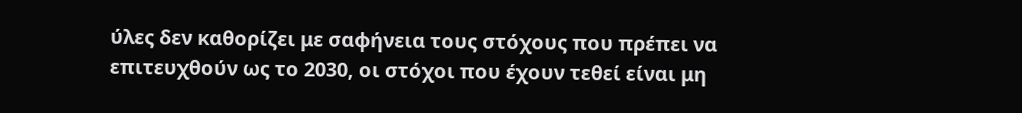ύλες δεν καθορίζει με σαφήνεια τους στόχους που πρέπει να επιτευχθούν ως το 2030, οι στόχοι που έχουν τεθεί είναι μη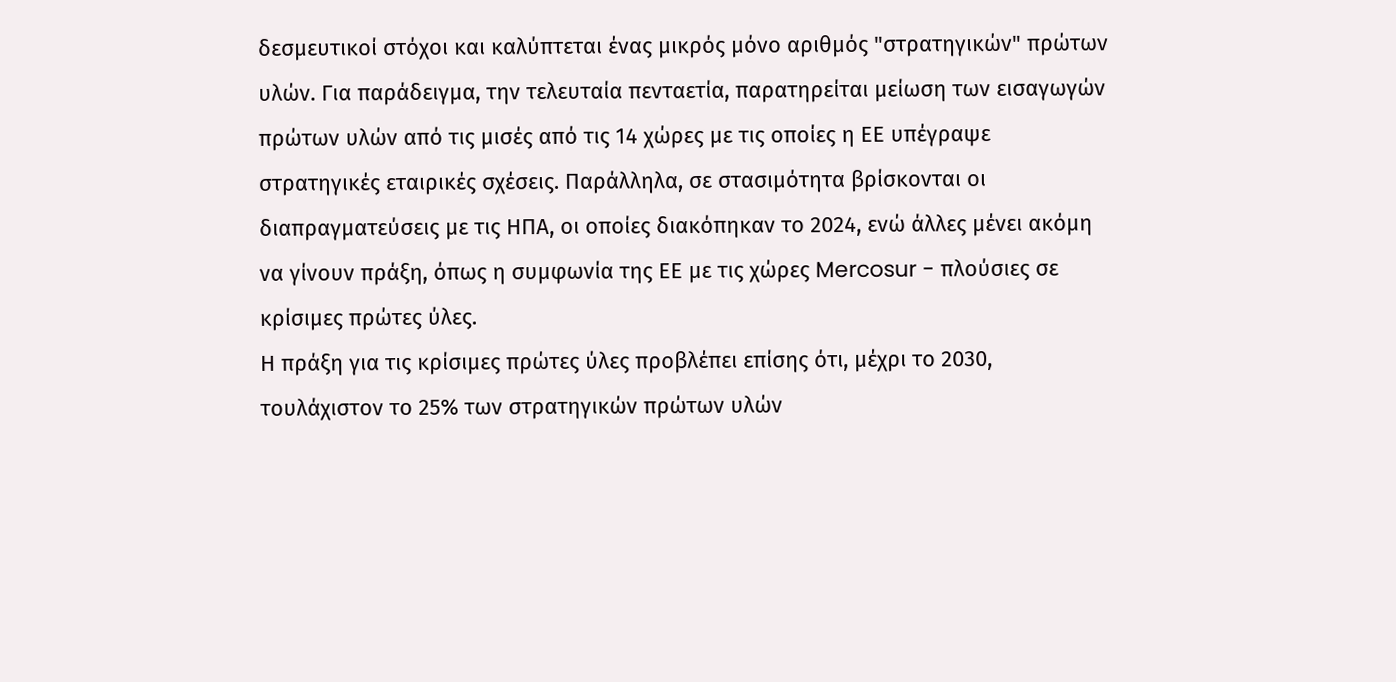δεσμευτικοί στόχοι και καλύπτεται ένας μικρός μόνο αριθμός "στρατηγικών" πρώτων υλών. Για παράδειγμα, την τελευταία πενταετία, παρατηρείται μείωση των εισαγωγών πρώτων υλών από τις μισές από τις 14 χώρες με τις οποίες η ΕΕ υπέγραψε στρατηγικές εταιρικές σχέσεις. Παράλληλα, σε στασιμότητα βρίσκονται οι διαπραγματεύσεις με τις ΗΠΑ, οι οποίες διακόπηκαν το 2024, ενώ άλλες μένει ακόμη να γίνουν πράξη, όπως η συμφωνία της ΕΕ με τις χώρες Mercosur - πλούσιες σε κρίσιμες πρώτες ύλες.
Η πράξη για τις κρίσιμες πρώτες ύλες προβλέπει επίσης ότι, μέχρι το 2030, τουλάχιστον το 25% των στρατηγικών πρώτων υλών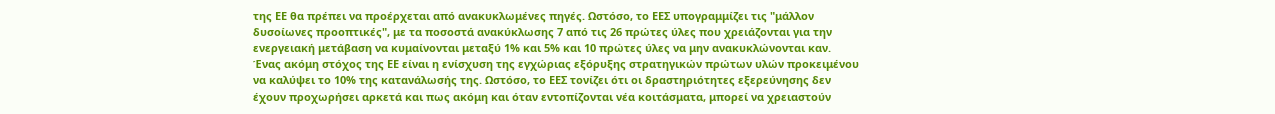της ΕΕ θα πρέπει να προέρχεται από ανακυκλωμένες πηγές. Ωστόσο, το ΕΕΣ υπογραμμίζει τις "μάλλον δυσοίωνες προοπτικές", με τα ποσοστά ανακύκλωσης 7 από τις 26 πρώτες ύλες που χρειάζονται για την ενεργειακή μετάβαση να κυμαίνονται μεταξύ 1% και 5% και 10 πρώτες ύλες να μην ανακυκλώνονται καν.
Ένας ακόμη στόχος της ΕΕ είναι η ενίσχυση της εγχώριας εξόρυξης στρατηγικών πρώτων υλών προκειμένου να καλύψει το 10% της κατανάλωσής της. Ωστόσο, το ΕΕΣ τονίζει ότι οι δραστηριότητες εξερεύνησης δεν έχουν προχωρήσει αρκετά και πως ακόμη και όταν εντοπίζονται νέα κοιτάσματα, μπορεί να χρειαστούν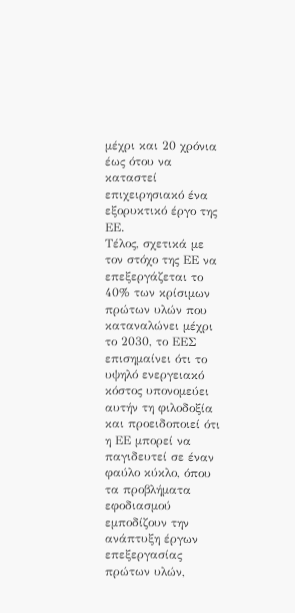μέχρι και 20 χρόνια έως ότου να καταστεί επιχειρησιακό ένα εξορυκτικό έργο της ΕΕ.
Τέλος, σχετικά με τον στόχο της ΕΕ να επεξεργάζεται το 40% των κρίσιμων πρώτων υλών που καταναλώνει μέχρι το 2030, το ΕΕΣ επισημαίνει ότι το υψηλό ενεργειακό κόστος υπονομεύει αυτήν τη φιλοδοξία και προειδοποιεί ότι η ΕΕ μπορεί να παγιδευτεί σε έναν φαύλο κύκλο, όπου τα προβλήματα εφοδιασμού εμποδίζουν την ανάπτυξη έργων επεξεργασίας πρώτων υλών,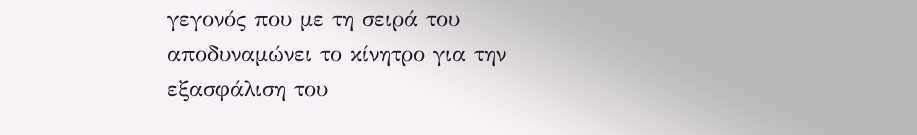γεγονός που με τη σειρά του αποδυναμώνει το κίνητρο για την εξασφάλιση του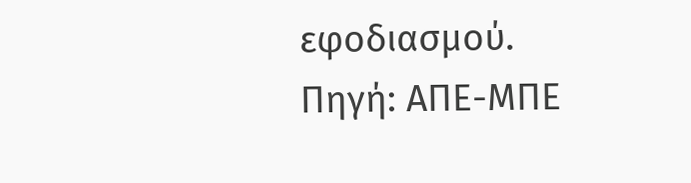εφοδιασμού.
Πηγή: ΑΠΕ-ΜΠΕ